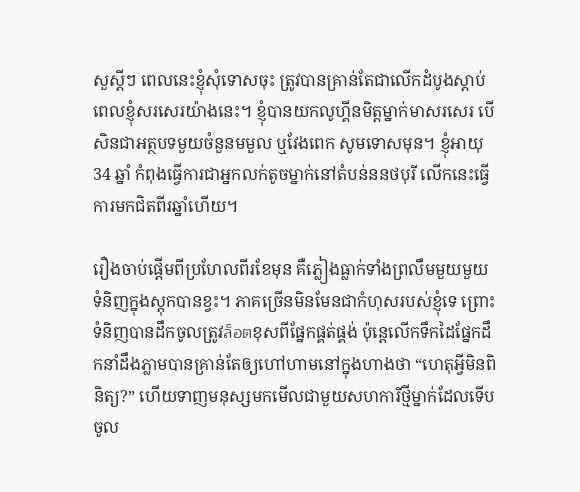សួស្តីៗ ពេលនេះខ្ញុំសុំទោសចុះ ត្រូវបានគ្រាន់តែជាលើកដំបូងស្តាប់ពេលខ្ញុំសរសេរយ៉ាងនេះ។ ខ្ញុំបានយកលូហ្គីនមិត្តម្នាក់មាសរសេរ បើសិនជាអត្ថបទមួយចំនួនមមួល ឬវែងពេក សូមទោសមុន។ ខ្ញុំអាយុ 34 ឆ្នាំ កំពុងធ្វើការជាអ្នកលក់តូចម្នាក់នៅតំបន់ននថបុរី លើកនេះធ្វើការមកជិតពីរឆ្នាំហើយ។

រឿងចាប់ផ្តើមពីប្រហែលពីរខែមុន គឺភ្លៀងធ្លាក់ទាំងព្រលឹមមួយមួយ ទំនិញក្នុងស្តុកបានខ្វះ។ ភាគច្រើនមិនមែនជាកំហុសរបស់ខ្ញុំទេ ព្រោះទំនិញបានដឹកចូលត្រូវล็อตខុសពីផ្នែកផ្គត់ផ្គង់ ប៉ុន្តេលើកទឹកដៃផ្នែកដឹកនាំដឹងភ្លាមបានគ្រាន់តែឲ្យហៅហាមនៅក្នុងហាងថា “ហេតុអ្វីមិនពិនិត្យ?” ហើយទាញមនុស្សមកមើលជាមួយសហការីថ្មីម្នាក់ដែលទើបចូល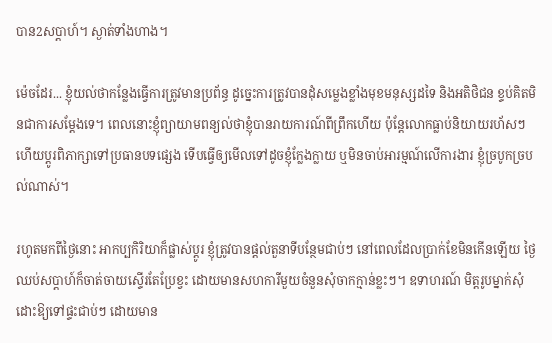បាន2សប្តាហ៍។ ស្ងាត់ទាំងហាង។

ម៉េចដែរ... ខ្ញុំយល់ថាកន្លែងធ្វើការត្រូវមានប្រព័ន្ធ ដូច្នេះការត្រូវបានដុំសម្លេងខ្លាំងមុខមនុស្សដទៃ និងអតិថិជន ខ្ទប់គិតមិនជាការសម្ដែងទេ។ ពេលនោះខ្ញុំព្យាយាមពន្យល់ថាខ្ញុំបានរាយការណ៍ពីព្រឹកហើយ ប៉ុន្តែលោកធ្លាប់និយាយរហ័សៗ ហើយប្ដូរពិភាក្សាទៅប្រធានបទផ្សេង ទើបធ្វើឲ្យមើលទៅដូចខ្ញុំក្លែងក្លាយ ឬមិនចាប់អារម្មណ៍លើការងារ ខ្ញុំច្របូកច្របល់ណាស់។

រហូតមកពីថ្ងៃនោះ អាកប្បកិរិយាក៏ផ្លាស់ប្តូរ ខ្ញុំត្រូវបានផ្ដល់តួនាទីបន្ថែមជាប់ៗ នៅពេលដែលប្រាក់ខែមិនកើនឡើយ ថ្ងៃឈប់សប្តាហ៍ក៏ចាត់ចាយស្ទើរតែប្រែខ្វះ ដោយមានសហការីមួយចំនួនសុំចាកក្មាន់ខ្លះៗ។ ឧទាហរណ៍ មិត្តរូបម្នាក់សុំដោះឱ្យទៅផ្ទះជាប់ៗ ដោយមាន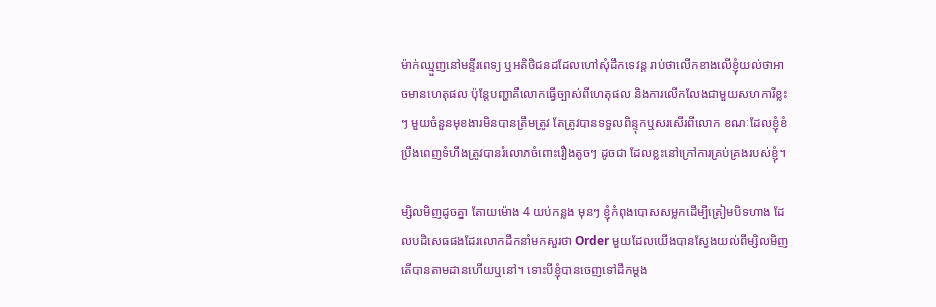ម៉ាក់ឈ្មួញនៅមន្ទីរពេទ្យ ឬអតិថិជនដដែលហៅសុំដឹកទេវន្ត រាប់ថាលើកខាងលើខ្ញុំយល់ថាអាចមានហេតុផល ប៉ុន្តែបញ្ហាគឺលោកធ្វើច្បាស់ពីហេតុផល និងការលើកលែងជាមួយសហការីខ្លះៗ មួយចំនួនមុខងារមិនបានត្រឹមត្រូវ តែត្រូវបានទទួលពិន្ទុកឬសរសើរពីលោក ខណៈដែលខ្ញុំខំប្រឹងពេញទំហឹងត្រូវបានរំលោភចំពោះរឿងតូចៗ ដូចជា ដែលខ្លះនៅក្រៅការគ្រប់គ្រងរបស់ខ្ញុំ។

ម្សិលមិញដូចគ្នា តែាយម៉ោង 4 យប់កន្លង មុនៗ ខ្ញុំកំពុងបោសសម្លកដើម្បីត្រៀមបិទហាង ដែលបដិសេធផងដែរលោកដឹកនាំមកសួរថា Order មួយដែលយើងបានស្វែងយល់ពីម្សិលមិញ តើបានតាមដានហើយឬនៅ។ ទោះបីខ្ញុំបានចេញទៅដឹកម្ដង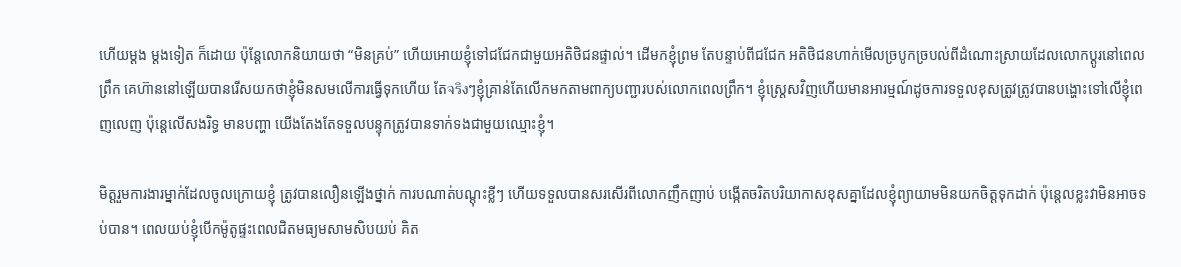ហើយម្តង ម្ដងទៀត ក៏ដោយ ប៉ុន្តែលោកនិយាយថា “មិនគ្រប់” ហើយអោយខ្ញុំទៅជជែកជាមួយអតិថិជនផ្ទាល់។ ដើមកខ្ញុំព្រម តែបន្ទាប់ពីជជែក អតិថិជនហាក់មើលច្របូកច្របល់ពីដំណោះស្រាយដែលលោកប្ដូរនៅពេលព្រឹក គេហ៊ាននៅឡើយបានរើសយកថាខ្ញុំមិនសមលើការធ្វើទុកហើយ តែจริงៗខ្ញុំគ្រាន់តែលើកមកតាមពាក្យបញ្ជារបស់លោកពេលព្រឹក។ ខ្ញុំស្ត្រេសវិញហើយមានអារម្មណ៍ដូចការទទួលខុសត្រូវត្រូវបានបង្ហោះទៅលើខ្ញុំពេញលេញ ប៉ុន្តេលើសងរិទ្ធ មានបញ្ហា យើងតែងតែទទួលបន្ទុកត្រូវបានទាក់ទងជាមួយឈ្មោះខ្ញុំ។

មិត្តរួមការងារម្នាក់ដែលចូលក្រោយខ្ញុំ ត្រូវបានលឿនឡើងថ្នាក់ ការបណាត់បណ្តុះខ្លីៗ ហើយទទួលបានសរសើរពីលោកញឹកញាប់ បង្កើតចរិតបរិយាកាសខុសគ្នាដែលខ្ញុំព្យាយាមមិនយកចិត្តទុកដាក់ ប៉ុន្តេលខ្លះវាមិនអាចទប់បាន។ ពេលយប់ខ្ញុំបើកម៉ូតូផ្ទះពេលជិតមធ្យមសាមសិបយប់ គិត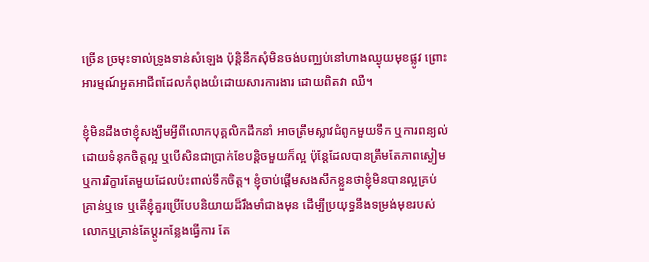ច្រើន ច្រមុះទាល់ទ្រូងទាន់សំឡេង ប៉ុន្តិនឹកសុំមិនចង់បញ្ឈប់នៅហាងឈ្ងុយមុខផ្លូវ ព្រោះអារម្មណ៍អួតអាជីពដែលកំពុងយំដោយសារការងារ ដោយពិតវា ឈឺ។

ខ្ញុំមិនដឹងថាខ្ញុំសង្ឃឹមអ្វីពីលោកបុគ្គលិកដឹកនាំ អាចត្រឹមស្លាវជំពូកមួយទឹក ឬការពន្យល់ដោយទំនុកចិត្តល្អ ឬបើសិនជាប្រាក់ខែបន្តិចមួយក៏ល្អ ប៉ុន្តែដែលបានត្រឹមតែភាពស្ងៀម ឬការរិក្ខារតែមួយដែលប៉ះពាល់ទឹកចិត្ត។ ខ្ញុំចាប់ផ្តើមសងសឹកខ្លួនថាខ្ញុំមិនបានល្អគ្រប់គ្រាន់ឬទេ ឬតើខ្ញុំគួរប្រើបែបនិយាយដ៏រឹងមាំជាងមុន ដើម្បីប្រយុទ្ធនឹងទម្រង់មុខរបស់លោកឬគ្រាន់តែប្តូរកន្លែងធ្វើការ តែ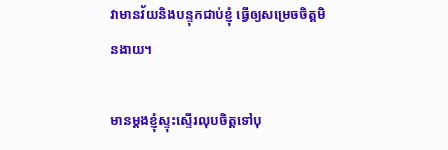វាមានវ័យនិងបន្ទុកជាប់ខ្ញុំ ធ្វើឲ្យសម្រេចចិត្តមិនងាយ។

មានម្តងខ្ញុំស្ទុះស្ទើរលុបចិត្តទៅបុ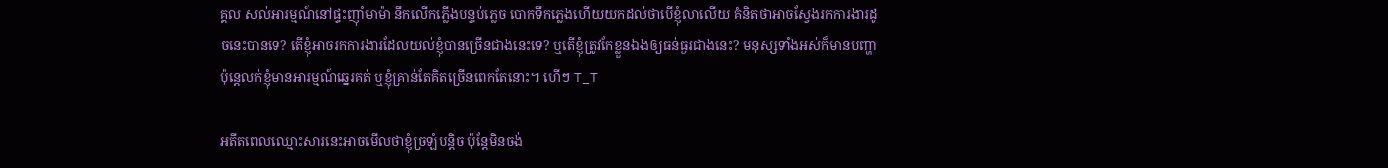គ្គល សល់អារម្មណ៍នៅផ្ទះញ៉ាំមាម៉ា នឹកលើកភ្លើងបន្ទប់ភ្លេច បោកទឹកភ្លេងហើយយកដល់ថាបើខ្ញុំលាលើយ គំនិតថាអាចស្វែងរកការងារដូចនេះបានទេ? តើខ្ញុំអាចរកការងារដែលយល់ខ្ញុំបានច្រើនជាងនេះទេ? ឬតើខ្ញុំត្រូវកែខ្លួនឯងឲ្យធន់ធ្ងរជាងនេះ? មនុស្សទាំងអស់ក៏មានបញ្ហា ប៉ុន្តេលក់ខ្ញុំមានអារម្មណ៍ឆ្នេរគត់ ឬខ្ញុំគ្រាន់តែគិតច្រើនពេកតែនោះ។ ហើៗ T_T

អតីតពេលឈ្មោះសារនេះអាចមើលថាខ្ញុំច្រឡំបន្តិច ប៉ុន្តែមិនចង់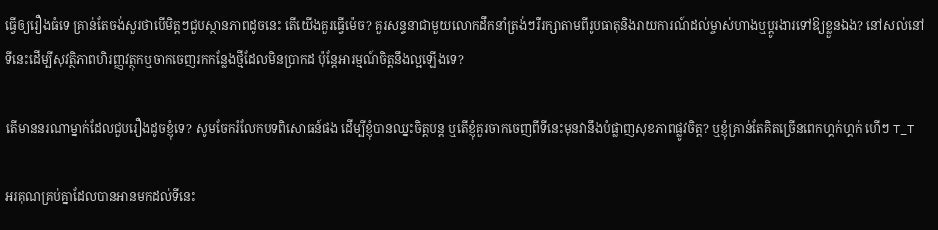ធ្វើឲ្យរឿងធំទេ គ្រាន់តែចង់សួរថាបើមិត្តៗជួបស្ថានភាពដូចនេះ តើយើងគួរធ្វើម៉េច? គួរសន្ទនាជាមួយលោកដឹកនាំត្រង់ៗរឺរក្សាតាមពីរូបធាតុនិងរាយការណ៍ដល់ម្ចាស់ហាងឬប្ដូរងារទៅឱ្យខ្លួនឯង? នៅសល់នៅទីនេះដើម្បីសុវត្ថិភាពហិរញ្ញវត្ថុកឬចាកចេញរកកន្លែងថ្មីដែលមិនប្រាកដ ប៉ុន្តែអារម្មណ៍ចិត្តនឹងល្អឡើងទេ?

តើមាននរណាម្នាក់ដែលជួបរឿងដូចខ្ញុំទេ? សូមចែករំលែកបទពិសោធន៍ផង ដើម្បីខ្ញុំបានឈ្នះចិត្តបន្ត ឬតើខ្ញុំគួរចាកចេញពីទីនេះមុនវានឹងបំផ្លាញសុខភាពផ្លូវចិត្ត? ឬខ្ញុំគ្រាន់តែគិតច្រើនពេកហ្គក់ហ្គក់ ហើៗ T_T

អរគុណគ្រប់គ្នាដែលបានអានមកដល់ទីនេះ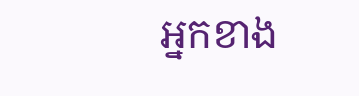អ្នកខាង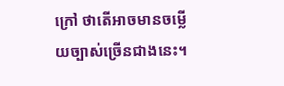ក្រៅ ថាតើអាចមានចម្លើយច្បាស់ច្រើនជាងនេះ។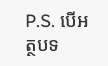P.S. បើអត្ថបទ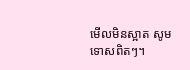មើលមិនស្អាត សូមទោសពិតៗ។